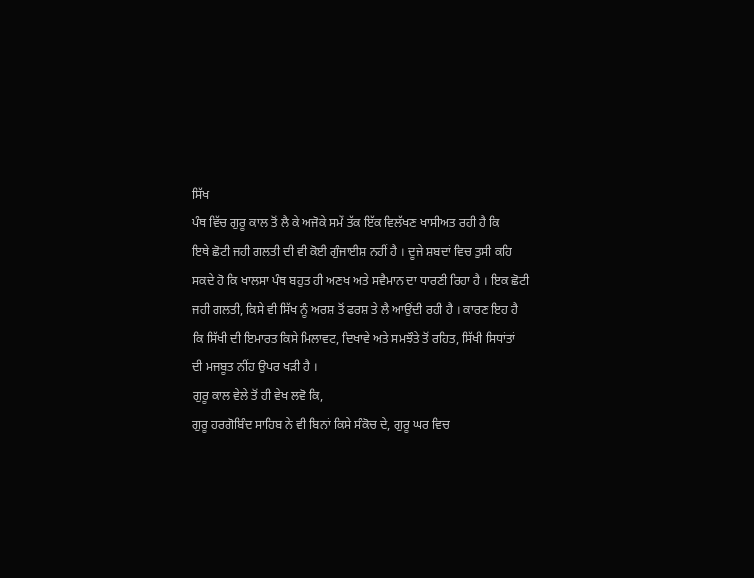ਸਿੱਖ
ਪੰਥ ਵਿੱਚ ਗੁਰੂ ਕਾਲ ਤੋਂ ਲੈ ਕੇ ਅਜੋਕੇ ਸਮੇਂ ਤੱਕ ਇੱਕ ਵਿਲੱਖਣ ਖਾਸੀਅਤ ਰਹੀ ਹੈ ਕਿ
ਇਥੇ ਛੋਟੀ ਜਹੀ ਗਲਤੀ ਦੀ ਵੀ ਕੋਈ ਗੁੰਜਾਈਸ਼ ਨਹੀਂ ਹੈ । ਦੂਜੇ ਸ਼ਬਦਾਂ ਵਿਚ ਤੁਸੀ ਕਹਿ
ਸਕਦੇ ਹੋ ਕਿ ਖਾਲਸਾ ਪੰਥ ਬਹੁਤ ਹੀ ਅਣਖ ਅਤੇ ਸਵੈਮਾਨ ਦਾ ਧਾਰਣੀ ਰਿਹਾ ਹੈ । ਇਕ ਛੋਟੀ
ਜਹੀ ਗਲਤੀ, ਕਿਸੇ ਵੀ ਸਿੱਖ ਨੂੰ ਅਰਸ਼ ਤੋਂ ਫਰਸ਼ ਤੇ ਲੈ ਆਉਂਦੀ ਰਹੀ ਹੈ । ਕਾਰਣ ਇਹ ਹੈ
ਕਿ ਸਿੱਖੀ ਦੀ ਇਮਾਰਤ ਕਿਸੇ ਮਿਲਾਵਟ, ਦਿਖਾਵੇ ਅਤੇ ਸਮਝੌਤੇ ਤੋਂ ਰਹਿਤ, ਸਿੱਖੀ ਸਿਧਾਂਤਾਂ
ਦੀ ਮਜਬੂਤ ਨੀਂਹ ਉਪਰ ਖੜੀ ਹੈ ।
ਗੁਰੂ ਕਾਲ ਵੇਲੇ ਤੋਂ ਹੀ ਵੇਖ ਲਵੋ ਕਿ,
ਗੁਰੂ ਹਰਗੋਬਿੰਦ ਸਾਹਿਬ ਨੇ ਵੀ ਬਿਨਾਂ ਕਿਸੇ ਸੰਕੋਚ ਦੇ, ਗੁਰੂ ਘਰ ਵਿਚ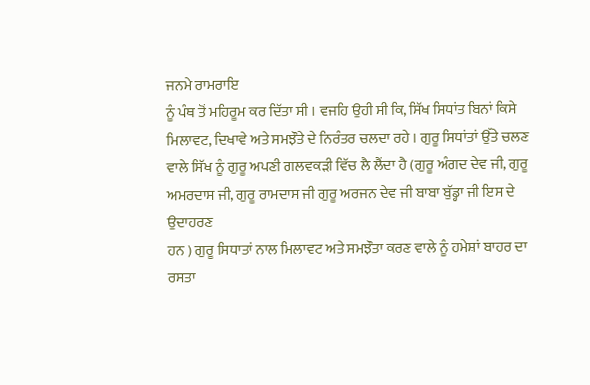ਜਨਮੇ ਰਾਮਰਾਇ
ਨੂੰ ਪੰਥ ਤੋਂ ਮਹਿਰੂਮ ਕਰ ਦਿੱਤਾ ਸੀ । ਵਜਹਿ ਉਹੀ ਸੀ ਕਿ, ਸਿੱਖ ਸਿਧਾਂਤ ਬਿਨਾਂ ਕਿਸੇ
ਮਿਲਾਵਟ, ਦਿਖਾਵੇ ਅਤੇ ਸਮਝੌਤੇ ਦੇ ਨਿਰੰਤਰ ਚਲਦਾ ਰਹੇ । ਗੁਰੂ ਸਿਧਾਂਤਾਂ ਉੱਤੇ ਚਲਣ
ਵਾਲੇ ਸਿੱਖ ਨੂੰ ਗੁਰੂ ਅਪਣੀ ਗਲਵਕੜੀ ਵਿੱਚ ਲੈ ਲੈਂਦਾ ਹੈ (ਗੁਰੂ ਅੰਗਦ ਦੇਵ ਜੀ, ਗੁਰੂ
ਅਮਰਦਾਸ ਜੀ, ਗੁਰੂ ਰਾਮਦਾਸ ਜੀ ਗੁਰੂ ਅਰਜਨ ਦੇਵ ਜੀ ਬਾਬਾ ਬੁੱਡ੍ਹਾ ਜੀ ਇਸ ਦੇ ਉਦਾਹਰਣ
ਹਨ ) ਗੁਰੂ ਸਿਧਾਤਾਂ ਨਾਲ ਮਿਲਾਵਟ ਅਤੇ ਸਮਝੌਤਾ ਕਰਣ ਵਾਲੇ ਨੂੰ ਹਮੇਸ਼ਾਂ ਬਾਹਰ ਦਾ ਰਸਤਾ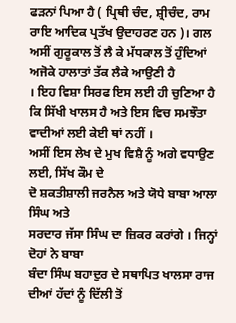ਫੜਨਾਂ ਪਿਆ ਹੈ ( ਪ੍ਰਿਥੀ ਚੰਦ, ਸ਼੍ਰੀਚੰਦ, ਰਾਮ ਰਾਇ ਆਦਿਕ ਪ੍ਰਤੱਖ ਉਦਾਹਰਣ ਹਨ )। ਗਲ
ਅਸੀਂ ਗੁਰੂਕਾਲ ਤੋਂ ਲੈ ਕੇ ਮੱਧਕਾਲ ਤੋਂ ਹੁੰਦਿਆਂ ਅਜੋਕੇ ਹਾਲਾਤਾਂ ਤੱਕ ਲੈਕੇ ਆਉਣੀ ਹੈ
। ਇਹ ਵਿਸ਼ਾ ਸਿਰਫ ਇਸ ਲਈ ਹੀ ਚੁਣਿਆ ਹੈ ਕਿ ਸਿੱਖੀ ਖਾਲਸ ਹੈ ਅਤੇ ਇਸ ਵਿਚ ਸਮਝੌਤਾ
ਵਾਦੀਆਂ ਲਈ ਕੇਈ ਥਾਂ ਨਹੀਂ ।
ਅਸੀਂ ਇਸ ਲੇਖ ਦੇ ਮੁਖ ਵਿਸ਼ੈ ਨੂੰ ਅਗੇ ਵਧਾਉਣ ਲਈ, ਸਿੱਖ ਕੌਮ ਦੇ
ਦੋ ਸ਼ਕਤੀਸ਼ਾਲੀ ਜਰਨੈਲ ਅਤੇ ਯੋਧੇ ਬਾਬਾ ਆਲਾ ਸਿੰਘ ਅਤੇ
ਸਰਦਾਰ ਜੱਸਾ ਸਿੰਘ ਦਾ ਜ਼ਿਕਰ ਕਰਾਂਗੇ । ਜਿਨ੍ਹਾਂ ਦੋਹਾਂ ਨੇ ਬਾਬਾ
ਬੰਦਾ ਸਿੰਘ ਬਹਾਦੁਰ ਦੇ ਸਥਾਪਿਤ ਖਾਲਸਾ ਰਾਜ ਦੀਆਂ ਹੱਦਾਂ ਨੂੰ ਦਿੱਲੀ ਤੋਂ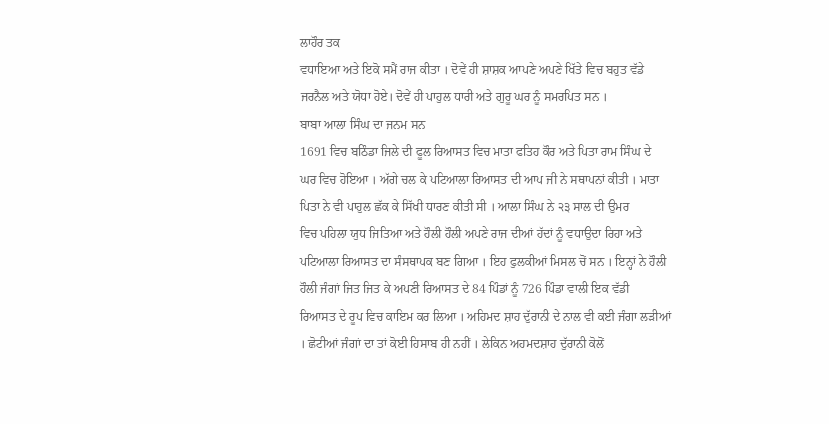ਲਾਹੌਰ ਤਕ
ਵਧਾਇਆ ਅਤੇ ਇਕੋ ਸਮੈਂ ਰਾਜ ਕੀਤਾ । ਦੋਵੇਂ ਹੀ ਸ਼ਾਸ਼ਕ ਆਪਣੇ ਅਪਣੇ ਖਿੱਤੇ ਵਿਚ ਬਹੁਤ ਵੱਡੇ
ਜਰਨੈਲ ਅਤੇ ਯੋਧਾ ਹੋਏ। ਦੋਵੇਂ ਹੀ ਪਾਹੁਲ ਧਾਰੀ ਅਤੇ ਗੁਰੂ ਘਰ ਨੂੰ ਸਮਰਪਿਤ ਸਨ ।
ਬਾਬਾ ਆਲਾ ਸਿੰਘ ਦਾ ਜਨਮ ਸਨ
1691 ਵਿਚ ਬਠਿੰਡਾ ਜਿਲੇ ਦੀ ਫੂਲ ਰਿਆਸਤ ਵਿਚ ਮਾਤਾ ਫਤਿਹ ਕੌਰ ਅਤੇ ਪਿਤਾ ਰਾਮ ਸਿੰਘ ਦੇ
ਘਰ ਵਿਚ ਹੋਇਆ । ਅੱਗੇ ਚਲ ਕੇ ਪਟਿਆਲਾ ਰਿਆਸਤ ਦੀ ਆਪ ਜੀ ਨੇ ਸਥਾਪਨਾਂ ਕੀਤੀ । ਮਾਤਾ
ਪਿਤਾ ਨੇ ਵੀ ਪਾਹੁਲ ਛੱਕ ਕੇ ਸਿੱਖੀ ਧਾਰਣ ਕੀਤੀ ਸੀ । ਆਲਾ ਸਿੰਘ ਨੇ ੨੩ ਸਾਲ ਦੀ ਉਮਰ
ਵਿਚ ਪਹਿਲਾ ਯੁਧ ਜਿਤਿਆ ਅਤੇ ਹੌਲੀ ਹੌਲੀ ਅਪਣੇ ਰਾਜ ਦੀਆਂ ਹੱਦਾਂ ਨੂੰ ਵਧਾਉਦਾ ਰਿਹਾ ਅਤੇ
ਪਟਿਆਲਾ ਰਿਆਸਤ ਦਾ ਸੰਸਥਾਪਕ ਬਣ ਗਿਆ । ਇਹ ਫੁਲਕੀਆਂ ਮਿਸਲ ਚੋਂ ਸਨ । ਇਨ੍ਹਾਂ ਨੇ ਹੌਲੀ
ਹੌਲੀ ਜੰਗਾਂ ਜਿਤ ਜਿਤ ਕੇ ਅਪਣੀ ਰਿਆਸਤ ਦੇ 84 ਪਿੰਡਾਂ ਨੂੰ 726 ਪਿੰਡਾ ਵਾਲੀ ਇਕ ਵੱਡੀ
ਰਿਆਸਤ ਦੇ ਰੂਪ ਵਿਚ ਕਾਇਮ ਕਰ ਲਿਆ । ਅਹਿਮਦ ਸ਼ਾਹ ਦੁੱਰਾਨੀ ਦੇ ਨਾਲ ਵੀ ਕਈ ਜੰਗਾ ਲੜੀਆਂ
। ਛੋਟੀਆਂ ਜੰਗਾਂ ਦਾ ਤਾਂ ਕੋਈ ਹਿਸਾਬ ਹੀ ਨਹੀਂ । ਲੇਕਿਨ ਅਹਮਦਸ਼ਾਹ ਦੁੱਰਾਨੀ ਕੋਲੋਂ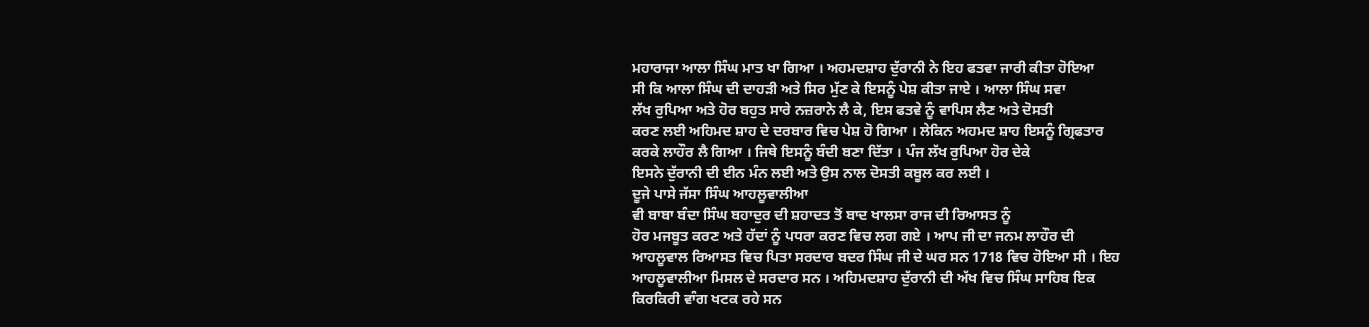ਮਹਾਰਾਜਾ ਆਲਾ ਸਿੰਘ ਮਾਤ ਖਾ ਗਿਆ । ਅਹਮਦਸ਼ਾਹ ਦੁੱਰਾਨੀ ਨੇ ਇਹ ਫਤਵਾ ਜਾਰੀ ਕੀਤਾ ਹੋਇਆ
ਸੀ ਕਿ ਆਲਾ ਸਿੰਘ ਦੀ ਦਾਹੜੀ ਅਤੇ ਸਿਰ ਮੁੱਣ ਕੇ ਇਸਨੂੰ ਪੇਸ਼ ਕੀਤਾ ਜਾਏ । ਆਲਾ ਸਿੰਘ ਸਵਾ
ਲੱਖ ਰੁਪਿਆ ਅਤੇ ਹੋਰ ਬਹੁਤ ਸਾਰੇ ਨਜ਼ਰਾਨੇ ਲੈ ਕੇ, ਇਸ ਫਤਵੇ ਨੂੰ ਵਾਪਿਸ ਲੈਣ ਅਤੇ ਦੋਸਤੀ
ਕਰਣ ਲਈ ਅਹਿਮਦ ਸ਼ਾਹ ਦੇ ਦਰਬਾਰ ਵਿਚ ਪੇਸ਼ ਹੋ ਗਿਆ । ਲੇਕਿਨ ਅਹਮਦ ਸ਼ਾਹ ਇਸਨੂੰ ਗ੍ਰਿਫਤਾਰ
ਕਰਕੇ ਲਾਹੌਰ ਲੈ ਗਿਆ । ਜਿਥੇ ਇਸਨੂੰ ਬੰਦੀ ਬਣਾ ਦਿੱਤਾ । ਪੰਜ ਲੱਖ ਰੁਪਿਆ ਹੋਰ ਦੇਕੇ
ਇਸਨੇ ਦੁੱਰਾਨੀ ਦੀ ਈਨ ਮੰਨ ਲਈ ਅਤੇ ਉਸ ਨਾਲ ਦੋਸਤੀ ਕਬੂਲ ਕਰ ਲਈ ।
ਦੂਜੇ ਪਾਸੇ ਜੱਸਾ ਸਿੰਘ ਆਹਲੂਵਾਲੀਆ
ਵੀ ਬਾਬਾ ਬੰਦਾ ਸਿੰਘ ਬਹਾਦੁਰ ਦੀ ਸ਼ਹਾਦਤ ਤੋਂ ਬਾਦ ਖਾਲਸਾ ਰਾਜ ਦੀ ਰਿਆਸਤ ਨੂੰ
ਹੋਰ ਮਜਬੂਤ ਕਰਣ ਅਤੇ ਹੱਦਾਂ ਨੂੰ ਪਧਰਾ ਕਰਣ ਵਿਚ ਲਗ ਗਏ । ਆਪ ਜੀ ਦਾ ਜਨਮ ਲਾਹੌਰ ਦੀ
ਆਹਲੂਵਾਲ ਰਿਆਸਤ ਵਿਚ ਪਿਤਾ ਸਰਦਾਰ ਬਦਰ ਸਿੰਘ ਜੀ ਦੇ ਘਰ ਸਨ 1718 ਵਿਚ ਹੋਇਆ ਸੀ । ਇਹ
ਆਹਲੂਵਾਲੀਆ ਮਿਸਲ ਦੇ ਸਰਦਾਰ ਸਨ । ਅਹਿਮਦਸ਼ਾਹ ਦੁੱਰਾਨੀ ਦੀ ਅੱਖ ਵਿਚ ਸਿੰਘ ਸਾਹਿਬ ਇਕ
ਕਿਰਕਿਰੀ ਵਾੰਗ ਖਟਕ ਰਹੇ ਸਨ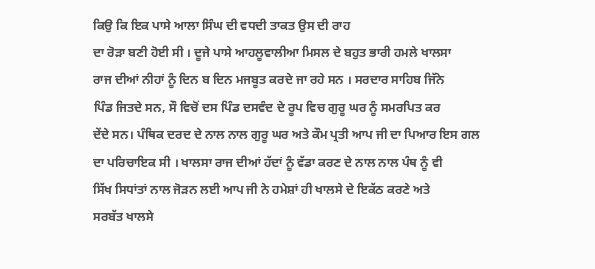ਕਿਉ ਕਿ ਇਕ ਪਾਸੇ ਆਲਾ ਸਿੰਘ ਦੀ ਵਧਦੀ ਤਾਕਤ ਉਸ ਦੀ ਰਾਹ
ਦਾ ਰੋੜਾ ਬਣੀ ਹੋਈ ਸੀ । ਦੂਜੇ ਪਾਸੇ ਆਹਲੂਵਾਲੀਆ ਮਿਸਲ ਦੇ ਬਹੁਤ ਭਾਰੀ ਹਮਲੇ ਖਾਲਸਾ
ਰਾਜ ਦੀਆਂ ਨੀਹਾਂ ਨੂੰ ਦਿਨ ਬ ਦਿਨ ਮਜਬੂਤ ਕਰਦੇ ਜਾ ਰਹੇ ਸਨ । ਸਰਦਾਰ ਸਾਹਿਬ ਜਿੱਨੇ
ਪਿੰਡ ਜਿਤਦੇ ਸਨ, ਸੌ ਵਿਚੋਂ ਦਸ ਪਿੰਡ ਦਸਵੰਦ ਦੇ ਰੂਪ ਵਿਚ ਗੁਰੂ ਘਰ ਨੂੰ ਸਮਰਪਿਤ ਕਰ
ਦੇਂਦੇ ਸਨ। ਪੰਥਿਕ ਦਰਦ ਦੇ ਨਾਲ ਨਾਲ ਗੁਰੂ ਘਰ ਅਤੇ ਕੌਮ ਪ੍ਰਤੀ ਆਪ ਜੀ ਦਾ ਪਿਆਰ ਇਸ ਗਲ
ਦਾ ਪਰਿਚਾਇਕ ਸੀ । ਖਾਲਸਾ ਰਾਜ ਦੀਆਂ ਹੱਦਾਂ ਨੂੰ ਵੱਡਾ ਕਰਣ ਦੇ ਨਾਲ ਨਾਲ ਪੰਥ ਨੂੰ ਵੀ
ਸਿੱਖ ਸਿਧਾਂਤਾਂ ਨਾਲ ਜੋੜਨ ਲਈ ਆਪ ਜੀ ਨੇ ਹਮੇਸ਼ਾਂ ਹੀ ਖਾਲਸੇ ਦੇ ਇਕੱਠ ਕਰਣੇ ਅਤੇ
ਸਰਬੱਤ ਖਾਲਸੇ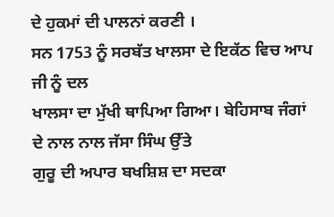ਦੇ ਹੁਕਮਾਂ ਦੀ ਪਾਲਨਾਂ ਕਰਣੀ ।
ਸਨ 1753 ਨੂੰ ਸਰਬੱਤ ਖਾਲਸਾ ਦੇ ਇਕੱਠ ਵਿਚ ਆਪ ਜੀ ਨੂੰ ਦਲ
ਖਾਲਸਾ ਦਾ ਮੁੱਖੀ ਥਾਪਿਆ ਗਿਆ। ਬੇਹਿਸਾਬ ਜੰਗਾਂ ਦੇ ਨਾਲ ਨਾਲ ਜੱਸਾ ਸਿੰਘ ਉੱਤੇ
ਗੁਰੂ ਦੀ ਅਪਾਰ ਬਖਸ਼ਿਸ਼ ਦਾ ਸਦਕਾ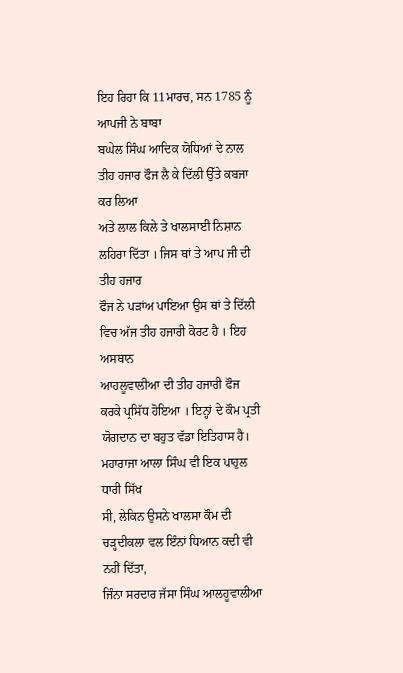ਇਹ ਰਿਹਾ ਕਿ 11ਮਾਰਚ, ਸਨ 1785 ਨੂੰ ਆਪਜੀ ਨੇ ਬਾਬਾ
ਬਘੇਲ ਸਿੰਘ ਆਦਿਕ ਯੋਧਿਆਂ ਦੇ ਨਾਲ ਤੀਹ ਹਜਾਰ ਫੌਜ ਲੈ ਕੇ ਦਿੱਲੀ ਉੱਤੇ ਕਬਜਾ ਕਰ ਲਿਆ
ਅਤੇ ਲਾਲ ਕਿਲੇ ਤੇ ਖਾਲਸਾਈ ਨਿਸ਼ਾਨ ਲਹਿਰਾ ਦਿੱਤਾ । ਜਿਸ ਥਾਂ ਤੇ ਆਪ ਜੀ ਦੀ ਤੀਹ ਹਜਾਰ
ਫੌਜ ਨੇ ਪੜਾਂਅ ਪਾਇਆ ਉਸ ਥਾਂ ਤੇ ਦਿੱਲੀ ਵਿਚ ਅੱਜ ਤੀਹ ਹਜਾਰੀ ਕੋਰਟ ਹੈ । ਇਹ ਅਸਥਾਨ
ਆਹਲੂਵਾਲੀਆ ਦੀ ਤੀਹ ਹਜਾਰੀ ਫੌਜ ਕਰਕੇ ਪ੍ਰਸਿੱਧ ਹੋਇਆ । ਇਨ੍ਹਾਂ ਦੇ ਕੌਮ ਪ੍ਰਤੀ
ਯੋਗਦਾਨ ਦਾ ਬਹੁਤ ਵੱਡਾ ਇਤਿਹਾਸ ਹੈ। ਮਹਾਰਾਜਾ ਆਲਾ ਸਿੰਘ ਵੀ ਇਕ ਪਾਹੁਲ ਧਾਰੀ ਸਿੱਖ
ਸੀ, ਲੇਕਿਨ ਉਸਨੇ ਖਾਲਸਾ ਕੌਮ ਦੀ ਚੜ੍ਹਦੀਕਲਾ ਵਲ ਇੰਨਾਂ ਧਿਆਨ ਕਦੀ ਵੀ ਨਹੀਂ ਦਿੱਤਾ,
ਜਿੰਨਾ ਸਰਦਾਰ ਜੱਸਾ ਸਿੰਘ ਆਲਹੂਵਾਲੀਆ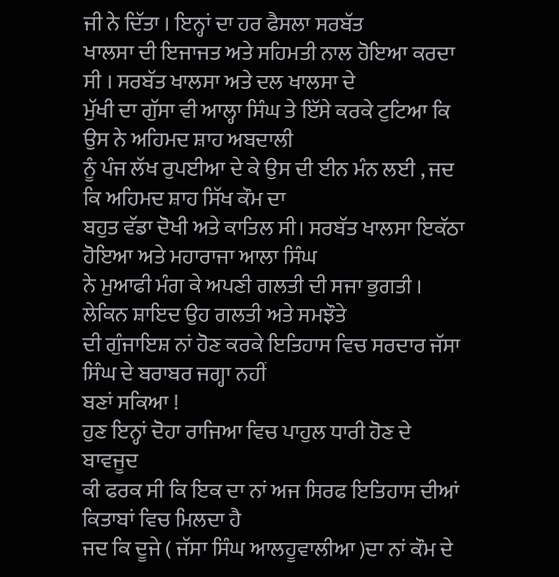ਜੀ ਨੇ ਦਿੱਤਾ । ਇਨ੍ਹਾਂ ਦਾ ਹਰ ਫੈਸਲਾ ਸਰਬੱਤ
ਖਾਲਸਾ ਦੀ ਇਜਾਜਤ ਅਤੇ ਸਹਿਮਤੀ ਨਾਲ ਹੋਇਆ ਕਰਦਾ ਸੀ । ਸਰਬੱਤ ਖਾਲਸਾ ਅਤੇ ਦਲ ਖਾਲਸਾ ਦੇ
ਮੁੱਖੀ ਦਾ ਗੁੱਸਾ ਵੀ ਆਲ੍ਹਾ ਸਿੰਘ ਤੇ ਇੱਸੇ ਕਰਕੇ ਟੁਟਿਆ ਕਿ ਉਸ ਨੇ ਅਹਿਮਦ ਸ਼ਾਹ ਅਬਦਾਲੀ
ਨੂੰ ਪੰਜ ਲੱਖ ਰੁਪਈਆ ਦੇ ਕੇ ਉਸ ਦੀ ਈਨ ਮੰਨ ਲਈ , ਜਦ ਕਿ ਅਹਿਮਦ ਸ਼ਾਹ ਸਿੱਖ ਕੌਮ ਦਾ
ਬਹੁਤ ਵੱਡਾ ਦੋਖੀ ਅਤੇ ਕਾਤਿਲ ਸੀ। ਸਰਬੱਤ ਖਾਲਸਾ ਇਕੱਠਾ ਹੋਇਆ ਅਤੇ ਮਹਾਰਾਜਾ ਆਲਾ ਸਿੰਘ
ਨੇ ਮੁਆਫੀ ਮੰਗ ਕੇ ਅਪਣੀ ਗਲਤੀ ਦੀ ਸਜਾ ਭੁਗਤੀ । ਲੇਕਿਨ ਸ਼ਾਇਦ ਉਹ ਗਲਤੀ ਅਤੇ ਸਮਝੌਤੇ
ਦੀ ਗੁੰਜਾਇਸ਼ ਨਾਂ ਹੋਣ ਕਰਕੇ ਇਤਿਹਾਸ ਵਿਚ ਸਰਦਾਰ ਜੱਸਾ ਸਿੰਘ ਦੇ ਬਰਾਬਰ ਜਗ੍ਹਾ ਨਹੀਂ
ਬਣਾਂ ਸਕਿਆ !
ਹੁਣ ਇਨ੍ਹਾਂ ਦੋਹਾ ਰਾਜਿਆ ਵਿਚ ਪਾਹੁਲ ਧਾਰੀ ਹੋਣ ਦੇ ਬਾਵਜੂਦ
ਕੀ ਫਰਕ ਸੀ ਕਿ ਇਕ ਦਾ ਨਾਂ ਅਜ ਸਿਰਫ ਇਤਿਹਾਸ ਦੀਆਂ ਕਿਤਾਬਾਂ ਵਿਚ ਮਿਲਦਾ ਹੈ
ਜਦ ਕਿ ਦੂਜੇ ( ਜੱਸਾ ਸਿੰਘ ਆਲਹੂਵਾਲੀਆ )ਦਾ ਨਾਂ ਕੌਮ ਦੇ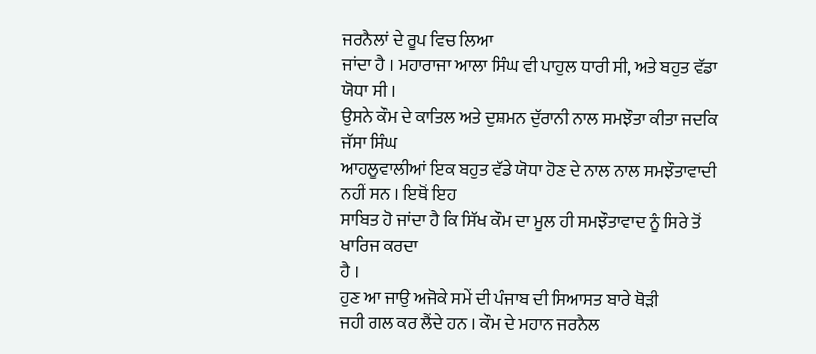ਜਰਨੈਲਾਂ ਦੇ ਰੂਪ ਵਿਚ ਲਿਆ
ਜਾਂਦਾ ਹੈ । ਮਹਾਰਾਜਾ ਆਲਾ ਸਿੰਘ ਵੀ ਪਾਹੁਲ ਧਾਰੀ ਸੀ, ਅਤੇ ਬਹੁਤ ਵੱਡਾ ਯੋਧਾ ਸੀ ।
ਉਸਨੇ ਕੌਮ ਦੇ ਕਾਤਿਲ ਅਤੇ ਦੁਸ਼ਮਨ ਦੁੱਰਾਨੀ ਨਾਲ ਸਮਝੌਤਾ ਕੀਤਾ ਜਦਕਿ ਜੱਸਾ ਸਿੰਘ
ਆਹਲੂਵਾਲੀਆਂ ਇਕ ਬਹੁਤ ਵੱਡੇ ਯੋਧਾ ਹੋਣ ਦੇ ਨਾਲ ਨਾਲ ਸਮਝੌਤਾਵਾਦੀ ਨਹੀਂ ਸਨ । ਇਥੋਂ ਇਹ
ਸਾਬਿਤ ਹੋ ਜਾਂਦਾ ਹੈ ਕਿ ਸਿੱਖ ਕੌਮ ਦਾ ਮੂਲ ਹੀ ਸਮਝੌਤਾਵਾਦ ਨੂੰ ਸਿਰੇ ਤੋਂ ਖਾਰਿਜ ਕਰਦਾ
ਹੈ ।
ਹੁਣ ਆ ਜਾਉ ਅਜੋਕੇ ਸਮੇਂ ਦੀ ਪੰਜਾਬ ਦੀ ਸਿਆਸਤ ਬਾਰੇ ਥੋੜੀ
ਜਹੀ ਗਲ ਕਰ ਲੈਂਦੇ ਹਨ । ਕੌਮ ਦੇ ਮਹਾਨ ਜਰਨੈਲ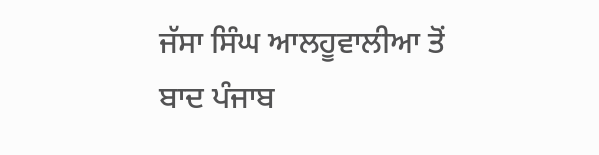ਜੱਸਾ ਸਿੰਘ ਆਲਹੂਵਾਲੀਆ ਤੋਂ
ਬਾਦ ਪੰਜਾਬ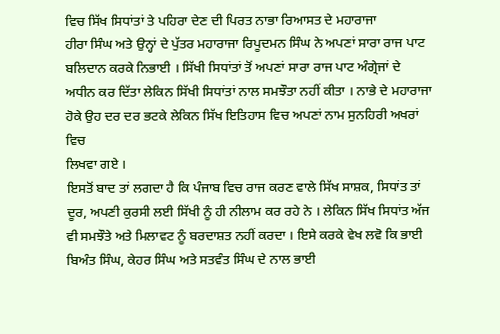ਵਿਚ ਸਿੱਖ ਸਿਧਾਂਤਾਂ ਤੇ ਪਹਿਰਾ ਦੇਣ ਦੀ ਪਿਰਤ ਨਾਭਾ ਰਿਆਸਤ ਦੇ ਮਹਾਰਾਜਾ
ਹੀਰਾ ਸਿੰਘ ਅਤੇ ਉਨ੍ਹਾਂ ਦੇ ਪੁੱਤਰ ਮਹਾਰਾਜਾ ਰਿਪੂਦਮਨ ਸਿੰਘ ਨੇ ਅਪਣਾਂ ਸਾਰਾ ਰਾਜ ਪਾਟ
ਬਲਿਦਾਨ ਕਰਕੇ ਨਿਭਾਈ । ਸਿੱਖੀ ਸਿਧਾਂਤਾਂ ਤੋਂ ਅਪਣਾਂ ਸਾਰਾ ਰਾਜ ਪਾਟ ਅੰਗ੍ਰੇਜਾਂ ਦੇ
ਅਧੀਨ ਕਰ ਦਿੱਤਾ ਲੇਕਿਨ ਸਿੱਖੀ ਸਿਧਾਂਤਾਂ ਨਾਲ ਸਮਝੌਤਾ ਨਹੀਂ ਕੀਤਾ । ਨਾਭੇ ਦੇ ਮਹਾਰਾਜਾ
ਹੋਕੇ ਉਹ ਦਰ ਦਰ ਭਟਕੇ ਲੇਕਿਨ ਸਿੱਖ ਇਤਿਹਾਸ ਵਿਚ ਅਪਣਾਂ ਨਾਮ ਸੁਨਹਿਰੀ ਅਖਰਾਂ ਵਿਚ
ਲਿਖਵਾ ਗਏ ।
ਇਸਤੋਂ ਬਾਦ ਤਾਂ ਲਗਦਾ ਹੈ ਕਿ ਪੰਜਾਬ ਵਿਚ ਰਾਜ ਕਰਣ ਵਾਲੇ ਸਿੱਖ ਸਾਸ਼ਕ, ਸਿਧਾਂਤ ਤਾਂ
ਦੂਰ, ਅਪਣੀ ਕੁਰਸੀ ਲਈ ਸਿੱਖੀ ਨੂੰ ਹੀ ਨੀਲਾਮ ਕਰ ਰਹੇ ਨੇ । ਲੇਕਿਨ ਸਿੱਖ ਸਿਧਾਂਤ ਅੱਜ
ਵੀ ਸਮਝੌਤੇ ਅਤੇ ਮਿਲਾਵਟ ਨੂੰ ਬਰਦਾਸ਼ਤ ਨਹੀਂ ਕਰਦਾ । ਇਸੇ ਕਰਕੇ ਵੇਖ ਲਵੋ ਕਿ ਭਾਈ
ਬਿਅੰਤ ਸਿੰਘ, ਕੇਹਰ ਸਿੰਘ ਅਤੇ ਸਤਵੰਤ ਸਿੰਘ ਦੇ ਨਾਲ ਭਾਈ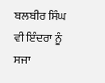ਬਲਬੀਰ ਸਿੰਘ ਵੀ ਇੰਦਰਾ ਨੂੰ
ਸਜਾ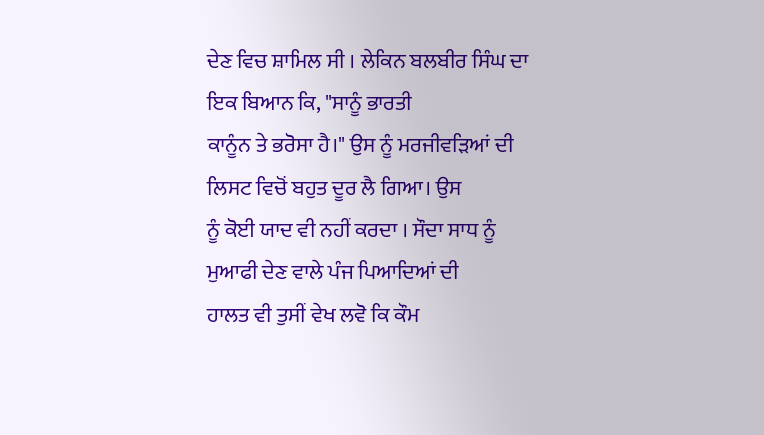ਦੇਣ ਵਿਚ ਸ਼ਾਮਿਲ ਸੀ । ਲੇਕਿਨ ਬਲਬੀਰ ਸਿੰਘ ਦਾ ਇਕ ਬਿਆਨ ਕਿ, "ਸਾਨੂੰ ਭਾਰਤੀ
ਕਾਨੂੰਨ ਤੇ ਭਰੋਸਾ ਹੈ।" ਉਸ ਨੂੰ ਮਰਜੀਵੜਿਆਂ ਦੀ ਲਿਸਟ ਵਿਚੋਂ ਬਹੁਤ ਦੂਰ ਲੈ ਗਿਆ। ਉਸ
ਨੂੰ ਕੋਈ ਯਾਦ ਵੀ ਨਹੀਂ ਕਰਦਾ । ਸੌਦਾ ਸਾਧ ਨੂੰ ਮੁਆਫੀ ਦੇਣ ਵਾਲੇ ਪੰਜ ਪਿਆਦਿਆਂ ਦੀ
ਹਾਲਤ ਵੀ ਤੁਸੀਂ ਵੇਖ ਲਵੋ ਕਿ ਕੌਮ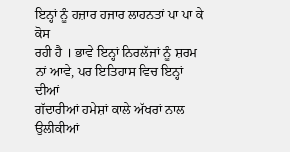ਇਨ੍ਹਾਂ ਨੂੰ ਹਜ਼ਾਰ ਹਜਾਰ ਲਾਹਨਤਾਂ ਪਾ ਪਾ ਕੇ ਕੋਸ
ਰਹੀ ਹੈ । ਭਾਵੇ ਇਨ੍ਹਾਂ ਨਿਰਲੱਜਾਂ ਨੂੰ ਸ਼ਰਮ ਨਾਂ ਆਵੇ, ਪਰ ਇਤਿਹਾਸ ਵਿਚ ਇਨ੍ਹਾਂ ਦੀਆਂ
ਗੱਦਾਰੀਆਂ ਹਮੇਸ਼ਾਂ ਕਾਲੇ ਅੱਖਰਾਂ ਨਾਲ ਉਲੀਕੀਆਂ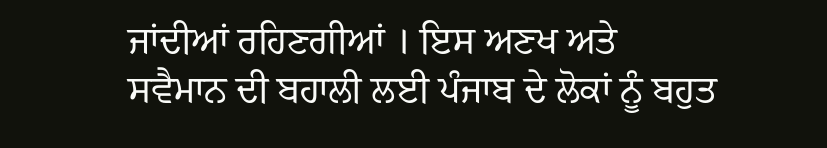ਜਾਂਦੀਆਂ ਰਹਿਣਗੀਆਂ । ਇਸ ਅਣਖ ਅਤੇ
ਸਵੈਮਾਨ ਦੀ ਬਹਾਲੀ ਲਈ ਪੰਜਾਬ ਦੇ ਲੋਕਾਂ ਨੂੰ ਬਹੁਤ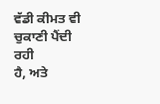ਵੱਡੀ ਕੀਮਤ ਵੀ ਚੁਕਾਣੀ ਪੈਂਦੀ ਰਹੀ
ਹੈ, ਅਤੇ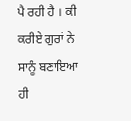ਪੈ ਰਹੀ ਹੈ । ਕੀ ਕਰੀਏ ਗੁਰਾਂ ਨੇ ਸਾਨੂੰ ਬਣਾਇਆ ਹੀ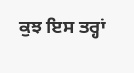ਕੁਝ ਇਸ ਤਰ੍ਹਾਂ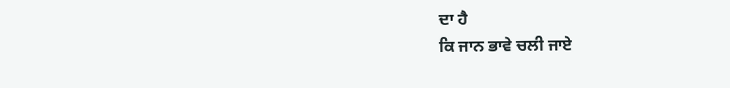ਦਾ ਹੈ
ਕਿ ਜਾਨ ਭਾਵੇ ਚਲੀ ਜਾਏ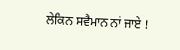ਲੇਕਿਨ ਸਵੈਮਾਨ ਨਾਂ ਜਾਏ !